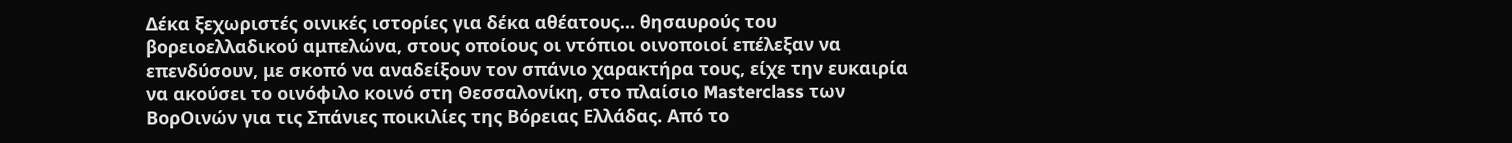Δέκα ξεχωριστές οινικές ιστορίες για δέκα αθέατους… θησαυρούς του βορειοελλαδικού αμπελώνα, στους οποίους οι ντόπιοι οινοποιοί επέλεξαν να επενδύσουν, με σκοπό να αναδείξουν τον σπάνιο χαρακτήρα τους, είχε την ευκαιρία να ακούσει το οινόφιλο κοινό στη Θεσσαλονίκη, στο πλαίσιο Masterclass των ΒορΟινών για τις Σπάνιες ποικιλίες της Βόρειας Ελλάδας. Από το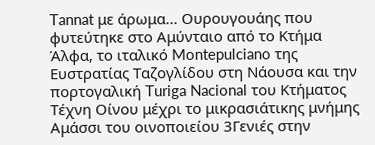Tannat με άρωμα... Ουρουγουάης που φυτεύτηκε στο Αμύνταιο από το Κτήμα Άλφα, το ιταλικό Montepulciano της Ευστρατίας Ταζογλίδου στη Νάουσα και την πορτογαλική Turiga Nacional του Κτήματος Τέχνη Οίνου μέχρι το μικρασιάτικης μνήμης Αμάσσι του οινοποιείου 3Γενιές στην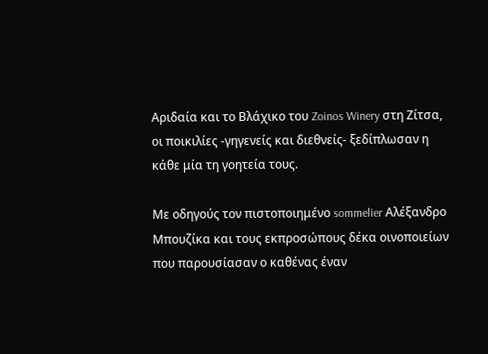Αριδαία και το Βλάχικο του Zoinos Winery στη Ζίτσα, οι ποικιλίες -γηγενείς και διεθνείς- ξεδίπλωσαν η κάθε μία τη γοητεία τους.

Με οδηγούς τον πιστοποιημένο sommelier Αλέξανδρο Μπουζίκα και τους εκπροσώπους δέκα οινοποιείων που παρουσίασαν ο καθένας έναν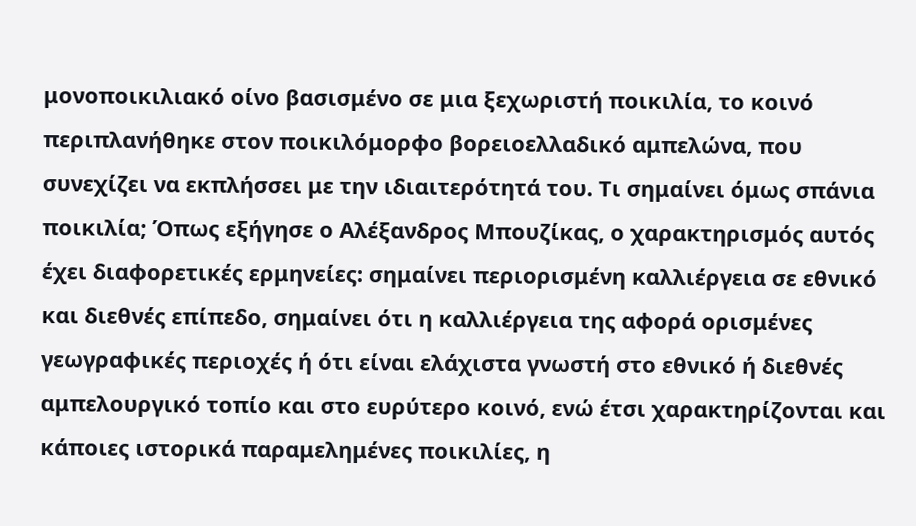μονοποικιλιακό οίνο βασισμένο σε μια ξεχωριστή ποικιλία, το κοινό περιπλανήθηκε στον ποικιλόμορφο βορειοελλαδικό αμπελώνα, που συνεχίζει να εκπλήσσει με την ιδιαιτερότητά του. Τι σημαίνει όμως σπάνια ποικιλία; Όπως εξήγησε ο Αλέξανδρος Μπουζίκας, ο χαρακτηρισμός αυτός έχει διαφορετικές ερμηνείες: σημαίνει περιορισμένη καλλιέργεια σε εθνικό και διεθνές επίπεδο, σημαίνει ότι η καλλιέργεια της αφορά ορισμένες γεωγραφικές περιοχές ή ότι είναι ελάχιστα γνωστή στο εθνικό ή διεθνές αμπελουργικό τοπίο και στο ευρύτερο κοινό, ενώ έτσι χαρακτηρίζονται και κάποιες ιστορικά παραμελημένες ποικιλίες, η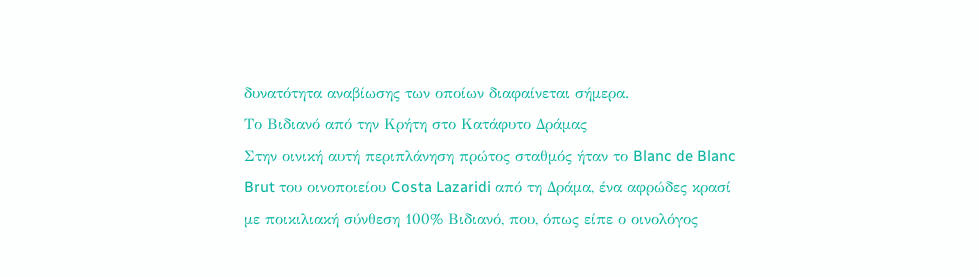δυνατότητα αναβίωσης των οποίων διαφαίνεται σήμερα.
Το Βιδιανό από την Κρήτη στο Κατάφυτο Δράμας
Στην οινική αυτή περιπλάνηση πρώτος σταθμός ήταν το Blanc de Blanc Brut του οινοποιείου Costa Lazaridi από τη Δράμα, ένα αφρώδες κρασί με ποικιλιακή σύνθεση 100% Βιδιανό, που, όπως είπε ο οινολόγος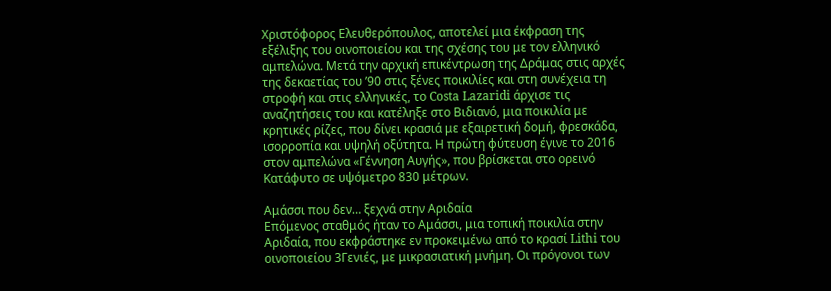Χριστόφορος Ελευθερόπουλος, αποτελεί μια έκφραση της εξέλιξης του οινοποιείου και της σχέσης του με τον ελληνικό αμπελώνα. Μετά την αρχική επικέντρωση της Δράμας στις αρχές της δεκαετίας του ’90 στις ξένες ποικιλίες και στη συνέχεια τη στροφή και στις ελληνικές, το Costa Lazaridi άρχισε τις αναζητήσεις του και κατέληξε στο Βιδιανό, μια ποικιλία με κρητικές ρίζες, που δίνει κρασιά με εξαιρετική δομή, φρεσκάδα, ισορροπία και υψηλή οξύτητα. Η πρώτη φύτευση έγινε το 2016 στον αμπελώνα «Γέννηση Αυγής», που βρίσκεται στο ορεινό Κατάφυτο σε υψόμετρο 830 μέτρων.

Αμάσσι που δεν… ξεχνά στην Αριδαία
Επόμενος σταθμός ήταν το Αμάσσι, μια τοπική ποικιλία στην Αριδαία, που εκφράστηκε εν προκειμένω από το κρασί Lithi του οινοποιείου 3Γενιές, με μικρασιατική μνήμη. Οι πρόγονοι των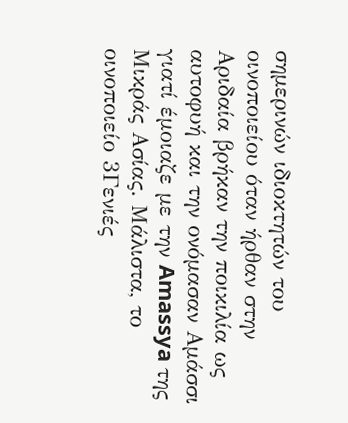σημερινών ιδιοκτητών του οινοποιείου όταν ήρθαν στην Αριδαία βρήκαν την ποικιλία ως αυτοφυή και την ονόμασαν Αμάσσι γιατί έμοιαζε με την Amassya της Μικράς Ασίας. Μάλιστα, το οινοποιείο 3Γενιές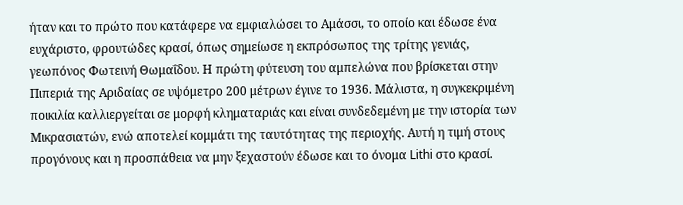ήταν και το πρώτο που κατάφερε να εμφιαλώσει το Αμάσσι, το οποίο και έδωσε ένα ευχάριστο, φρουτώδες κρασί, όπως σημείωσε η εκπρόσωπος της τρίτης γενιάς, γεωπόνος Φωτεινή Θωμαΐδου. Η πρώτη φύτευση του αμπελώνα που βρίσκεται στην Πιπεριά της Αριδαίας σε υψόμετρο 200 μέτρων έγινε το 1936. Μάλιστα, η συγκεκριμένη ποικιλία καλλιεργείται σε μορφή κληματαριάς και είναι συνδεδεμένη με την ιστορία των Μικρασιατών, ενώ αποτελεί κομμάτι της ταυτότητας της περιοχής. Αυτή η τιμή στους προγόνους και η προσπάθεια να μην ξεχαστούν έδωσε και το όνομα Lithi στο κρασί.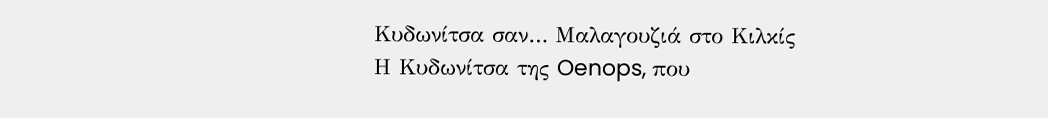Κυδωνίτσα σαν… Μαλαγουζιά στο Κιλκίς
Η Κυδωνίτσα της Oenops, που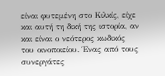είναι φυτεμένη στο Κιλκίς, είχε και αυτή τη δική της ιστορία, αν και είναι ο νεότερος κωδικός του οινοποιείου. Ένας από τους συνεργάτες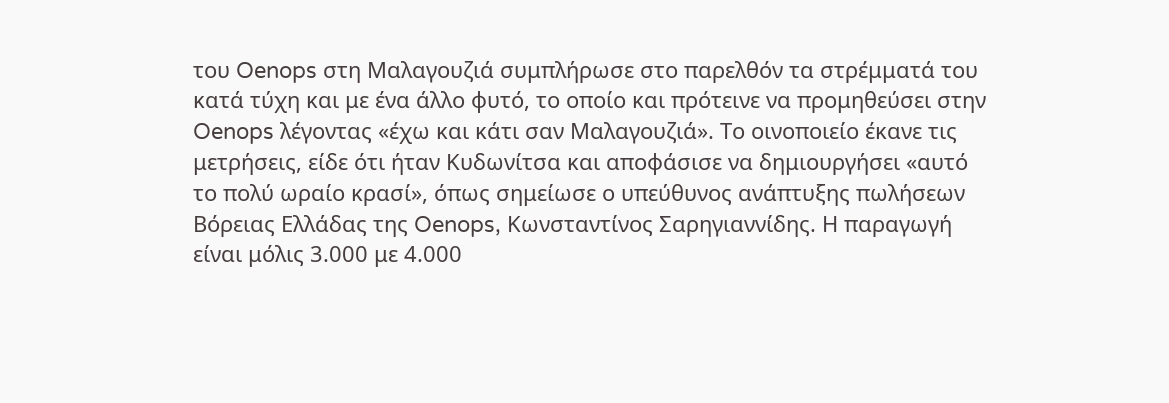του Oenops στη Μαλαγουζιά συμπλήρωσε στο παρελθόν τα στρέμματά του κατά τύχη και με ένα άλλο φυτό, το οποίο και πρότεινε να προμηθεύσει στην Oenops λέγοντας «έχω και κάτι σαν Μαλαγουζιά». Το οινοποιείο έκανε τις μετρήσεις, είδε ότι ήταν Κυδωνίτσα και αποφάσισε να δημιουργήσει «αυτό το πολύ ωραίο κρασί», όπως σημείωσε ο υπεύθυνος ανάπτυξης πωλήσεων Βόρειας Ελλάδας της Oenops, Κωνσταντίνος Σαρηγιαννίδης. Η παραγωγή είναι μόλις 3.000 με 4.000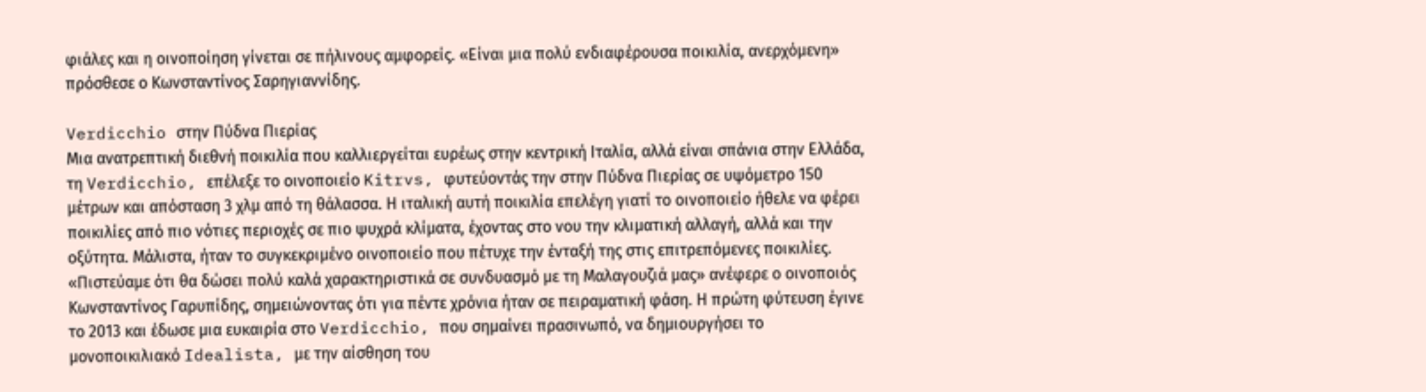φιάλες και η οινοποίηση γίνεται σε πήλινους αμφορείς. «Είναι μια πολύ ενδιαφέρουσα ποικιλία, ανερχόμενη» πρόσθεσε ο Κωνσταντίνος Σαρηγιαννίδης.

Verdicchio στην Πύδνα Πιερίας
Μια ανατρεπτική διεθνή ποικιλία που καλλιεργείται ευρέως στην κεντρική Ιταλία, αλλά είναι σπάνια στην Ελλάδα, τη Verdicchio, επέλεξε το οινοποιείο Kitrvs, φυτεύοντάς την στην Πύδνα Πιερίας σε υψόμετρο 150 μέτρων και απόσταση 3 χλμ από τη θάλασσα. Η ιταλική αυτή ποικιλία επελέγη γιατί το οινοποιείο ήθελε να φέρει ποικιλίες από πιο νότιες περιοχές σε πιο ψυχρά κλίματα, έχοντας στο νου την κλιματική αλλαγή, αλλά και την οξύτητα. Μάλιστα, ήταν το συγκεκριμένο οινοποιείο που πέτυχε την ένταξή της στις επιτρεπόμενες ποικιλίες. «Πιστεύαμε ότι θα δώσει πολύ καλά χαρακτηριστικά σε συνδυασμό με τη Μαλαγουζιά μας» ανέφερε ο οινοποιός Κωνσταντίνος Γαρυπίδης, σημειώνοντας ότι για πέντε χρόνια ήταν σε πειραματική φάση. Η πρώτη φύτευση έγινε το 2013 και έδωσε μια ευκαιρία στο Verdicchio, που σημαίνει πρασινωπό, να δημιουργήσει το μονοποικιλιακό Idealista, με την αίσθηση του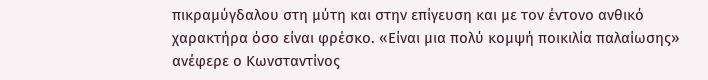πικραμύγδαλου στη μύτη και στην επίγευση και με τον έντονο ανθικό χαρακτήρα όσο είναι φρέσκο. «Είναι μια πολύ κομψή ποικιλία παλαίωσης» ανέφερε ο Κωνσταντίνος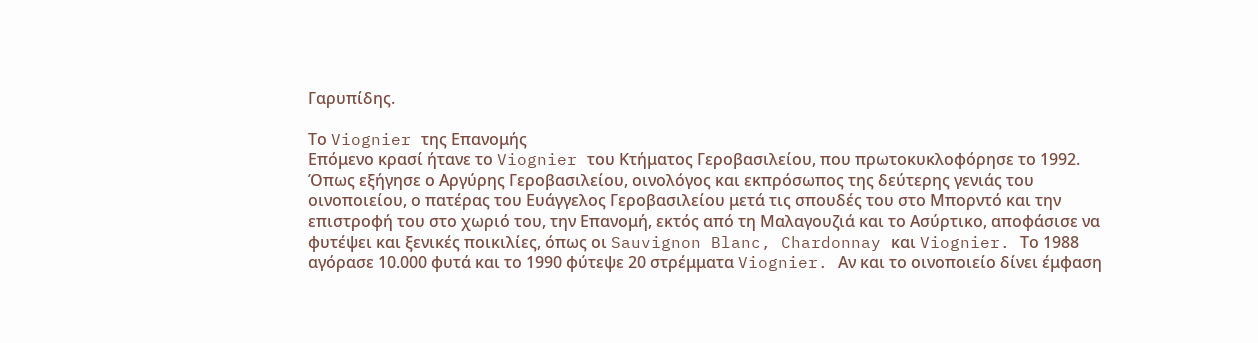Γαρυπίδης.

Το Viognier της Επανομής
Επόμενο κρασί ήτανε το Viognier του Κτήματος Γεροβασιλείου, που πρωτοκυκλοφόρησε το 1992. Όπως εξήγησε ο Αργύρης Γεροβασιλείου, οινολόγος και εκπρόσωπος της δεύτερης γενιάς του οινοποιείου, ο πατέρας του Ευάγγελος Γεροβασιλείου μετά τις σπουδές του στο Μπορντό και την επιστροφή του στο χωριό του, την Επανομή, εκτός από τη Μαλαγουζιά και το Ασύρτικο, αποφάσισε να φυτέψει και ξενικές ποικιλίες, όπως οι Sauvignon Blanc, Chardonnay και Viognier. Το 1988 αγόρασε 10.000 φυτά και το 1990 φύτεψε 20 στρέμματα Viognier. Αν και το οινοποιείο δίνει έμφαση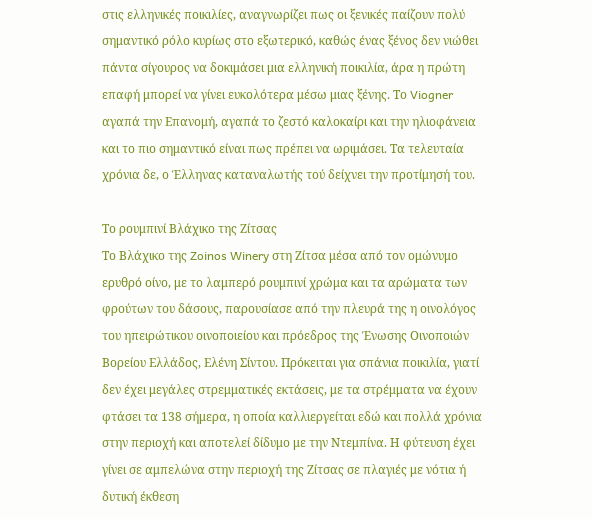στις ελληνικές ποικιλίες, αναγνωρίζει πως οι ξενικές παίζουν πολύ σημαντικό ρόλο κυρίως στο εξωτερικό, καθώς ένας ξένος δεν νιώθει πάντα σίγουρος να δοκιμάσει μια ελληνική ποικιλία, άρα η πρώτη επαφή μπορεί να γίνει ευκολότερα μέσω μιας ξένης. Το Viogner αγαπά την Επανομή, αγαπά το ζεστό καλοκαίρι και την ηλιοφάνεια και το πιο σημαντικό είναι πως πρέπει να ωριμάσει. Τα τελευταία χρόνια δε, ο Έλληνας καταναλωτής τού δείχνει την προτίμησή του.

Το ρουμπινί Βλάχικο της Ζίτσας
Το Βλάχικο της Zoinos Winery στη Ζίτσα μέσα από τον ομώνυμο ερυθρό οίνο, με το λαμπερό ρουμπινί χρώμα και τα αρώματα των φρούτων του δάσους, παρουσίασε από την πλευρά της η οινολόγος του ηπειρώτικου οινοποιείου και πρόεδρος της Ένωσης Οινοποιών Βορείου Ελλάδος, Ελένη Σίντου. Πρόκειται για σπάνια ποικιλία, γιατί δεν έχει μεγάλες στρεμματικές εκτάσεις, με τα στρέμματα να έχουν φτάσει τα 138 σήμερα, η οποία καλλιεργείται εδώ και πολλά χρόνια στην περιοχή και αποτελεί δίδυμο με την Ντεμπίνα. Η φύτευση έχει γίνει σε αμπελώνα στην περιοχή της Ζίτσας σε πλαγιές με νότια ή δυτική έκθεση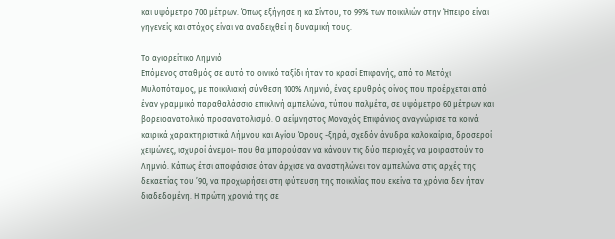και υψόμετρο 700 μέτρων. Όπως εξήγησε η κα Σίντου, το 99% των ποικιλιών στην Ήπειρο είναι γηγενείς και στόχος είναι να αναδειχθεί η δυναμική τους.

Το αγιορείτικο Λημνιό
Επόμενος σταθμός σε αυτό το οινικό ταξίδι ήταν το κρασί Επιφανής, από το Μετόχι Μυλοπόταμος, με ποικιλιακή σύνθεση 100% Λημνιό, ένας ερυθρός οίνος που προέρχεται από έναν γραμμικό παραθαλάσσιο επικλινή αμπελώνα, τύπου παλμέτα, σε υψόμετρο 60 μέτρων και βορειοανατολικό προσανατολισμό. Ο αείμνηστος Μοναχός Επιφάνιος αναγνώρισε τα κοινά καιρικά χαρακτηριστικά Λήμνου και Αγίου Όρους -ξηρά, σχεδόν άνυδρα καλοκαίρια, δροσεροί χειμώνες, ισχυροί άνεμοι- που θα μπορούσαν να κάνουν τις δύο περιοχές να μοιραστούν το Λημνιό. Κάπως έτσι αποφάσισε όταν άρχισε να αναστηλώνει τον αμπελώνα στις αρχές της δεκαετίας του ’90, να προχωρήσει στη φύτευση της ποικιλίας που εκείνα τα χρόνια δεν ήταν διαδεδομένη. Η πρώτη χρονιά της σε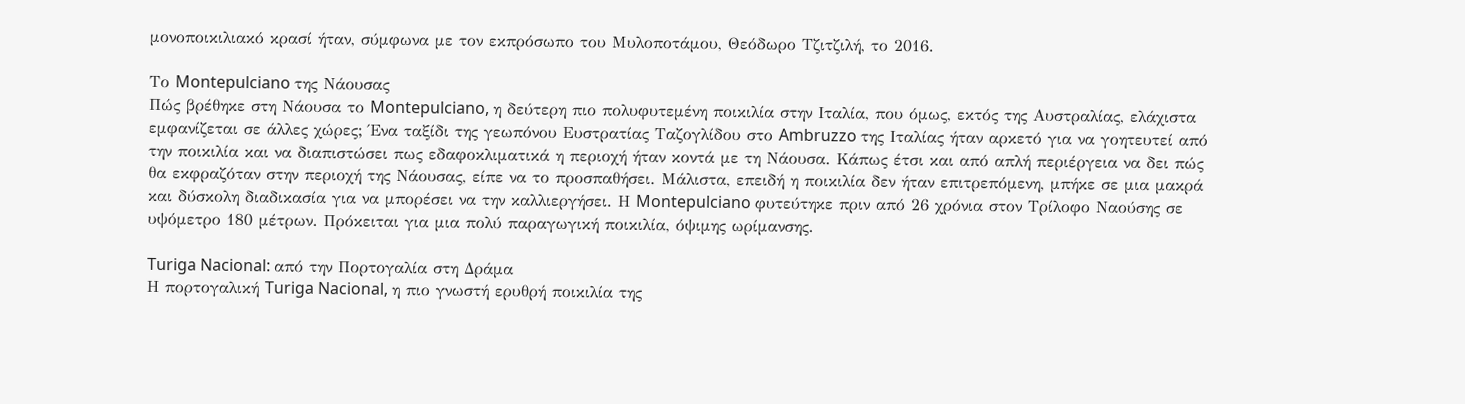μονοποικιλιακό κρασί ήταν, σύμφωνα με τον εκπρόσωπο του Μυλοποτάμου, Θεόδωρο Τζιτζιλή, το 2016.

Το Montepulciano της Νάουσας
Πώς βρέθηκε στη Νάουσα το Montepulciano, η δεύτερη πιο πολυφυτεμένη ποικιλία στην Ιταλία, που όμως, εκτός της Αυστραλίας, ελάχιστα εμφανίζεται σε άλλες χώρες; Ένα ταξίδι της γεωπόνου Ευστρατίας Ταζογλίδου στο Ambruzzo της Ιταλίας ήταν αρκετό για να γοητευτεί από την ποικιλία και να διαπιστώσει πως εδαφοκλιματικά η περιοχή ήταν κοντά με τη Νάουσα. Κάπως έτσι και από απλή περιέργεια να δει πώς θα εκφραζόταν στην περιοχή της Νάουσας, είπε να το προσπαθήσει. Μάλιστα, επειδή η ποικιλία δεν ήταν επιτρεπόμενη, μπήκε σε μια μακρά και δύσκολη διαδικασία για να μπορέσει να την καλλιεργήσει. Η Montepulciano φυτεύτηκε πριν από 26 χρόνια στον Τρίλοφο Ναούσης σε υψόμετρο 180 μέτρων. Πρόκειται για μια πολύ παραγωγική ποικιλία, όψιμης ωρίμανσης.

Turiga Nacional: από την Πορτογαλία στη Δράμα
Η πορτογαλική Turiga Nacional, η πιο γνωστή ερυθρή ποικιλία της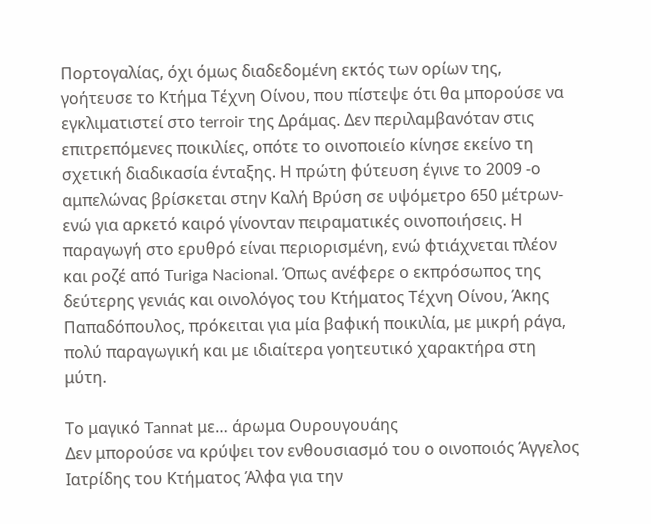Πορτογαλίας, όχι όμως διαδεδομένη εκτός των ορίων της, γοήτευσε το Κτήμα Τέχνη Οίνου, που πίστεψε ότι θα μπορούσε να εγκλιματιστεί στο terroir της Δράμας. Δεν περιλαμβανόταν στις επιτρεπόμενες ποικιλίες, οπότε το οινοποιείο κίνησε εκείνο τη σχετική διαδικασία ένταξης. Η πρώτη φύτευση έγινε το 2009 -ο αμπελώνας βρίσκεται στην Καλή Βρύση σε υψόμετρο 650 μέτρων- ενώ για αρκετό καιρό γίνονταν πειραματικές οινοποιήσεις. Η παραγωγή στο ερυθρό είναι περιορισμένη, ενώ φτιάχνεται πλέον και ροζέ από Turiga Nacional. Όπως ανέφερε ο εκπρόσωπος της δεύτερης γενιάς και οινολόγος του Κτήματος Τέχνη Οίνου, Άκης Παπαδόπουλος, πρόκειται για μία βαφική ποικιλία, με μικρή ράγα, πολύ παραγωγική και με ιδιαίτερα γοητευτικό χαρακτήρα στη μύτη.

Το μαγικό Tannat με… άρωμα Ουρουγουάης
Δεν μπορούσε να κρύψει τον ενθουσιασμό του ο οινοποιός Άγγελος Ιατρίδης του Κτήματος Άλφα για την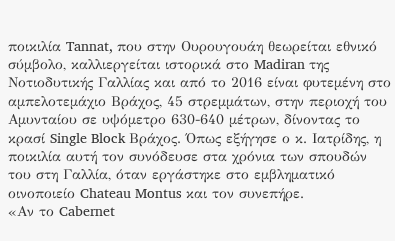ποικιλία Tannat, που στην Ουρουγουάη θεωρείται εθνικό σύμβολο, καλλιεργείται ιστορικά στο Madiran της Νοτιοδυτικής Γαλλίας και από το 2016 είναι φυτεμένη στο αμπελοτεμάχιο Βράχος, 45 στρεμμάτων, στην περιοχή του Αμυνταίου σε υψόμετρο 630-640 μέτρων, δίνοντας το κρασί Single Block Βράχος. Όπως εξήγησε ο κ. Ιατρίδης, η ποικιλία αυτή τον συνόδευσε στα χρόνια των σπουδών του στη Γαλλία, όταν εργάστηκε στο εμβληματικό οινοποιείο Chateau Montus και τον συνεπήρε.
«Αν το Cabernet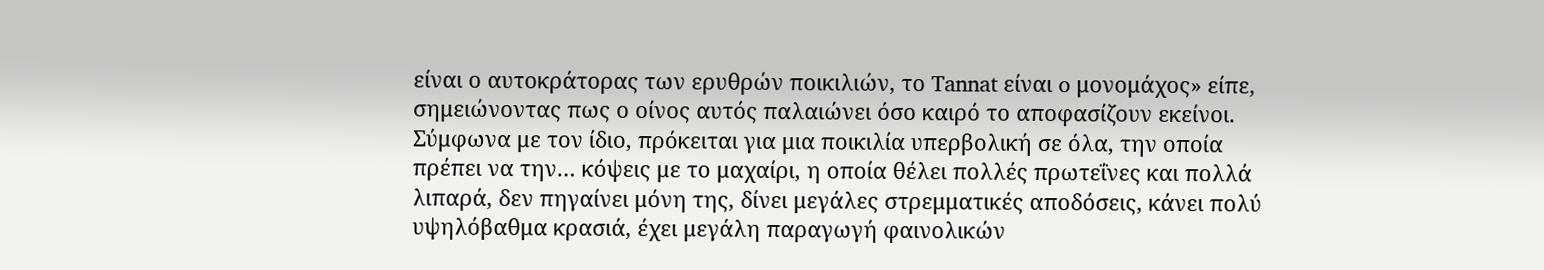είναι ο αυτοκράτορας των ερυθρών ποικιλιών, το Tannat είναι o μονομάχος» είπε, σημειώνοντας πως ο οίνος αυτός παλαιώνει όσο καιρό το αποφασίζουν εκείνοι. Σύμφωνα με τον ίδιο, πρόκειται για μια ποικιλία υπερβολική σε όλα, την οποία πρέπει να την… κόψεις με το μαχαίρι, η οποία θέλει πολλές πρωτεΐνες και πολλά λιπαρά, δεν πηγαίνει μόνη της, δίνει μεγάλες στρεμματικές αποδόσεις, κάνει πολύ υψηλόβαθμα κρασιά, έχει μεγάλη παραγωγή φαινολικών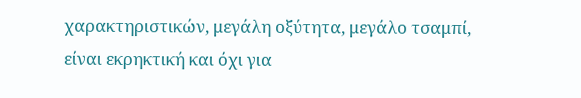χαρακτηριστικών, μεγάλη οξύτητα, μεγάλο τσαμπί, είναι εκρηκτική και όχι για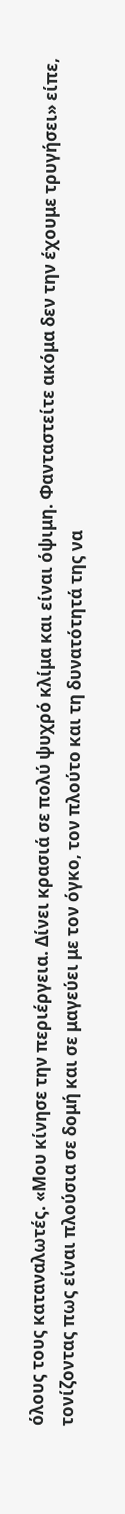όλους τους καταναλωτές. «Μου κίνησε την περιέργεια. Δίνει κρασιά σε πολύ ψυχρό κλίμα και είναι όψιμη. Φανταστείτε ακόμα δεν την έχουμε τρυγήσει» είπε, τονίζοντας πως είναι πλούσια σε δομή και σε μαγεύει με τον όγκο, τον πλούτο και τη δυνατότητά της να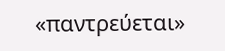«παντρεύεται»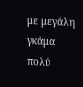με μεγάλη γκάμα πολύ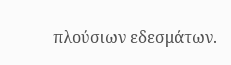πλούσιων εδεσμάτων.